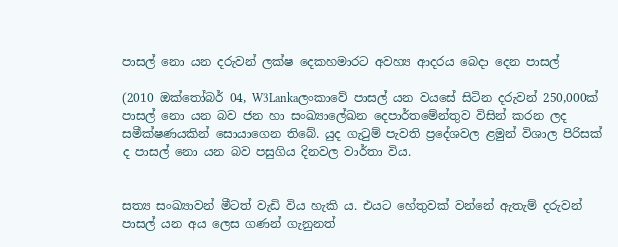පාසල් නො යන දරුවන් ලක්ෂ දෙකහමාරට අවහ්‍ය ආදරය බෙදා දෙන පාසල්

(2010 ඔක්තෝබර් 04, W3Lankaලංකාවේ පාසල් යන වයසේ සිටින දරුවන් 250,000ක් පාසල් නො යන බව ජන හා සංඛ්‍යාලේඛන දෙපාර්තමේන්තුව විසින් කරන ලද සමීක්ෂණයකින් සොයාගෙන තිබේ. යුද ගැටුම් පැවති ප්‍රදේශවල ළමුන් විශාල පිරිසක් ද පාසල් නො යන බව පසුගිය දිනවල වාර්තා විය.


සත්‍ය සංඛ්‍යාවන් මීටත් වැඩි විය හැකි ය. එයට හේතුවක් වන්නේ ඇතැම් දරුවන් පාසල් යන අය ලෙස ගණන් ගැනුනත්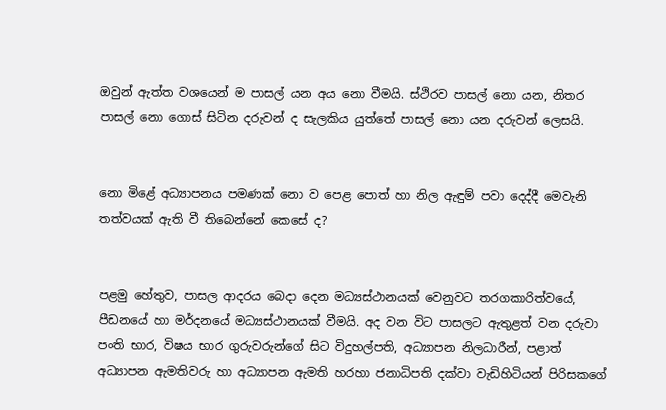ඔවුන් ඇත්ත වශයෙන් ම පාසල් යන අය නො වීමයි. ස්ථිරව පාසල් නො යන, නිතර පාසල් නො ගොස් සිටින දරුවන් ද සැලකිය යුත්තේ පාසල් නො යන දරුවන් ලෙසයි.


නො මිළේ අධ්‍යාපනය පමණක් නො ව පෙළ පොත් හා නිල ඇඳුම් පවා දෙද්දී මෙවැනි තත්වයක් ඇති වී තිබෙන්නේ කෙසේ ද?


පළමු හේතුව, පාසල ආදරය බෙදා දෙන මධ්‍යස්ථානයක් වෙනුවට තරගකාරිත්වයේ, පීඩනයේ හා මර්දනයේ මධ්‍යස්ථානයක් වීමයි. අද වන විට පාසලට ඇතුළත් වන දරුවා පංති භාර, විෂය භාර ගුරුවරුන්ගේ සිට විදුහල්පති, අධ්‍යාපන නිලධාරීන්, පළාත් අධ්‍යාපන ඇමතිවරු හා අධ්‍යාපන ඇමති හරහා ජනාධිපති දක්වා වැඩිහිටියන් පිරිසකගේ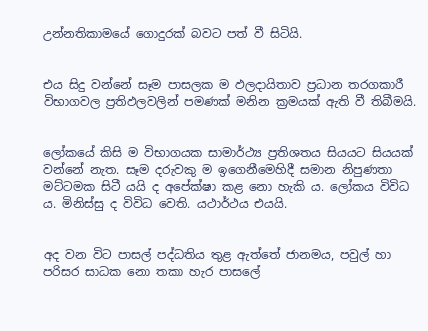උන්නතිකාමයේ ගොදුරක් බවට පත් වී සිටියි.


එය සිදු වන්නේ සෑම පාසලක ම ඵලදායිතාව ප්‍රධාන තරගකාරී විභාගවල ප්‍රතිඵලවලින් පමණක් මනින ක්‍රමයක් ඇති වී තිබීමයි.


ලෝකයේ කිසි ම විභාගයක සාමාර්ථ්‍ය ප්‍රතිශතය සියයට සියයක් වන්නේ නැත. සෑම දරුවකු ම ඉගෙනීමෙහිදී සමාන නිපුණතා මට්ටමක සිටී යයි ද අපේක්ෂා කළ නො හැකි ය. ලෝකය විවිධ ය. මිනිස්සු ද විවිධ වෙති. යථාර්ථය එයයි.


අද වන විට පාසල් පද්ධතිය තුළ ඇත්තේ ජානමය, පවුල් හා පරිසර සාධක නො තකා හැර පාසලේ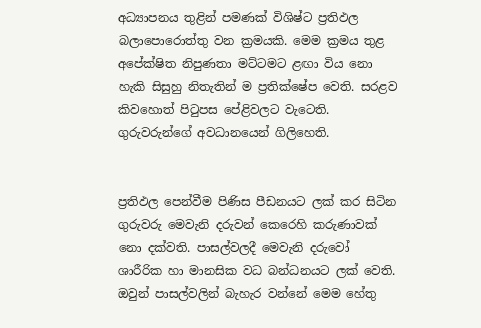අධ්‍යාපනය තුළින් පමණක් විශිෂ්ට ප්‍රතිඵල බලාපොරොත්තු වන ක්‍රමයකි. මෙම ක්‍රමය තුළ අපේක්ෂිත නිපුණතා මට්ටමට ළඟා විය නො හැකි සිසුහු නිතැතින් ම ප්‍රතික්ෂේප වෙති. සරළව කිවහොත් පිටුපස පේළිවලට වැටෙති. ගුරුවරුන්ගේ අවධානයෙන් ගිලිහෙති.


ප්‍රතිඵල පෙන්වීම පිණිස පීඩනයට ලක් කර සිටින ගුරුවරු මෙවැනි දරුවන් කෙරෙහි කරුණාවක් නො දක්වති. පාසල්වලදී මෙවැනි දරුවෝ ශාරීරික හා මානසික වධ බන්ධනයට ලක් වෙති. ඔවුන් පාසල්වලින් බැහැර වන්නේ මෙම හේතු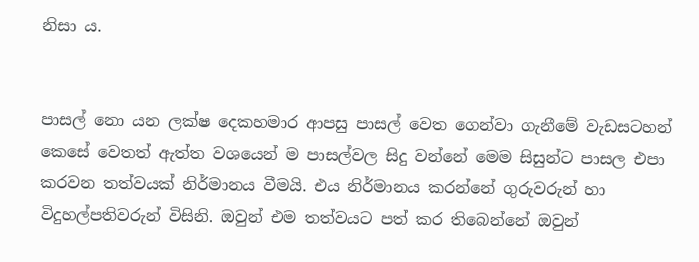නිසා ය.


පාසල් නො යන ලක්ෂ දෙකහමාර ආපසු පාසල් වෙත ගෙන්වා ගැනීමේ වැඩසටහන් කෙසේ වෙතත් ඇත්ත වශයෙන් ම පාසල්වල සිදු වන්නේ මෙම සිසුන්ට පාසල එපා කරවන තත්වයක් නිර්මානය වීමයි. එය නිර්මානය කරන්නේ ගුරුවරුන් හා විදුහල්පතිවරුන් විසිනි. ඔවුන් එම තත්වයට පත් කර තිබෙන්නේ ඔවුන්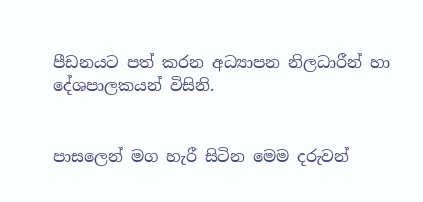පීඩනයට පත් කරන අධ්‍යාපන නිලධාරීන් හා දේශපාලකයන් විසිනි.


පාසලෙන් මග හැරී සිටින මෙම දරුවන්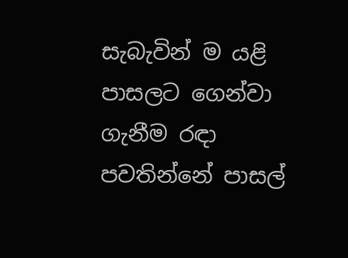සැබැවින් ම යළි පාසලට ගෙන්වා ගැනීම රඳා පවතින්නේ පාසල්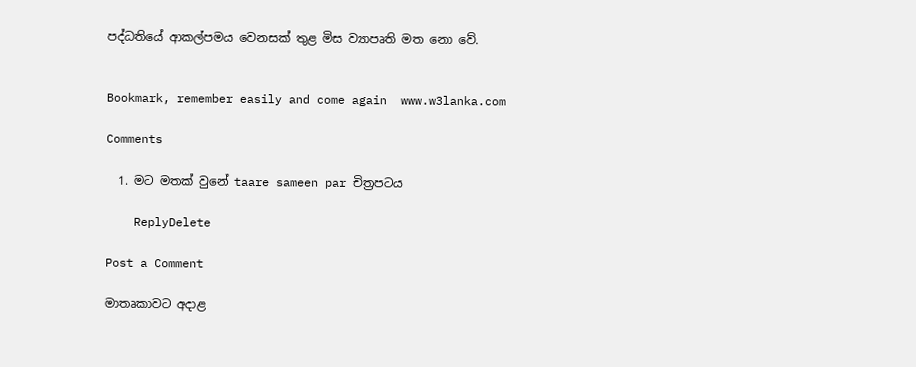පද්ධතියේ ආකල්පමය වෙනසක් තුළ මිස ව්‍යාපෘති මත නො වේ.


Bookmark, remember easily and come again  www.w3lanka.com

Comments

  1. මට මතක් වුනේ taare sameen par චිත්‍රපටය

    ReplyDelete

Post a Comment

මාතෘකාවට අදාළ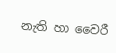නැති හා වෛරී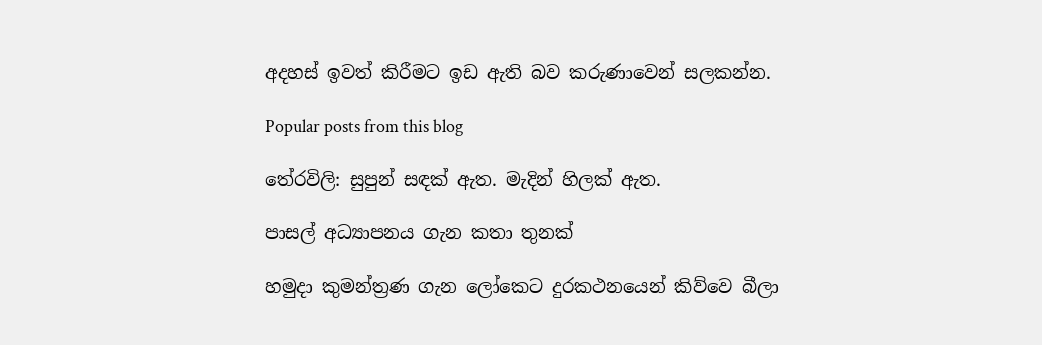අදහස් ඉවත් කිරීමට ඉඩ ඇති බව කරුණාවෙන් සලකන්න.

Popular posts from this blog

තේරවිලි: සුපුන් සඳක් ඇත. මැදින් හිලක් ඇත.

පාසල් අධ්‍යාපනය ගැන කතා තුනක්

හමුදා කුමන්ත්‍රණ ගැන ලෝකෙට දුරකථනයෙන් කිව්වෙ බීලා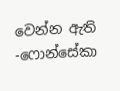වෙන්න ඇති -ෆොන්සේකා